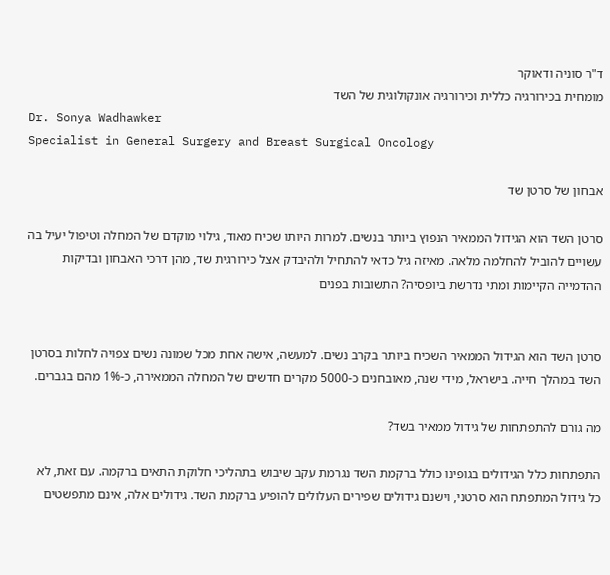ד"ר סוניה ודאוקר
מומחית בכירורגיה כללית וכירורגיה אונקולוגית של השד
Dr. Sonya Wadhawker
Specialist in General Surgery and Breast Surgical Oncology

אבחון של סרטן שד

סרטן השד הוא הגידול הממאיר הנפוץ ביותר בנשים. למרות היותו שכיח מאוד, גילוי מוקדם של המחלה וטיפול יעיל בה עשויים להוביל להחלמה מלאה. מאיזה גיל כדאי להתחיל ולהיבדק אצל כירורגית שד, מהן דרכי האבחון ובדיקות ההדמייה הקיימות ומתי נדרשת ביופסיה? התשובות בפנים


סרטן השד הוא הגידול הממאיר השכיח ביותר בקרב נשים. למעשה, אישה אחת מכל שמונה נשים צפויה לחלות בסרטן השד במהלך חייה. בישראל, מידי שנה, מאובחנים כ-5000 מקרים חדשים של המחלה הממאירה, כ-1% מהם בגברים.

מה גורם להתפתחות של גידול ממאיר בשד?

התפתחות כלל הגידולים בגופינו כולל ברקמת השד נגרמת עקב שיבוש בתהליכי חלוקת התאים ברקמה. עם זאת, לא כל גידול המתפתח הוא סרטני, וישנם גידולים שפירים העלולים להופיע ברקמת השד. גידולים אלה, אינם מתפשטים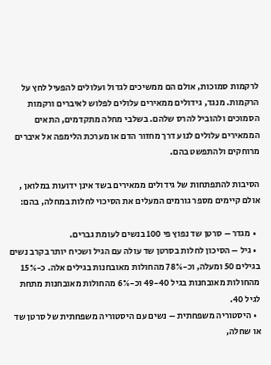לרקמות סמוכות, אולם הם ממשיכים לגדול ועלולים להפעיל לחץ על הרקמות. מנגד, גידולים ממאירים עלולים לפלוש לאיברים ורקמות הסמוכים ולהוביל להרס שלהם. בשלבי מחלה מתקדמים, התאים הממאירים עלולים לנוע דרך מחזור הדם או מערכת הלימפה אל איברים מרוחקים ולהתפשט בהם.

הסיבות להתפתחות של גידולים ממאירים בשד אינן ידועות במלואן , אולם קיימים מספר גורמים המעלים את הסיכוי לחלות במחלה, בהם:

  • מגדר – סרטן שד נפוץ פי 100 בנשים לעומת גברים.
  • גיל – הסיכון לחלות בסרטן שד עולה עם הגיל ושכיח יותר בקרב נשים בגילים 50 ומעלה, וכ-78% מהחולות מאובחנות בגילים אלה. כ-15% מהחולות מאובחנות בגיל 49-40 וכ-6% מהחולות מאובחנות מתחת לגיל 40.
  • היסטוריה משפחתית – נשים עם היסטוריה משפחתית של סרטן שד או שחלה,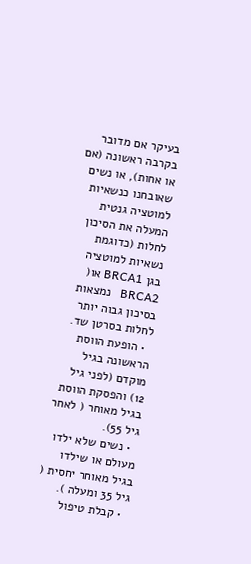בעיקר אם מדובר בקרבה ראשונה (אם או אחות), או נשים שאובחנו כנשאיות למוטציה גנטית המעלה את הסיכון לחלות (כדוגמת נשאיות למוטציה בגן BRCA1 או( BRCA2   נמצאות בסיכון גבוה יותר לחלות בסרטן שד.
  • הופעת הווסת הראשונה בגיל מוקדם (לפני גיל 12) והפסקת הווסת בגיל מאוחר ( לאחר גיל 55).
  • נשים שלא ילדו מעולם או שילדו בגיל מאוחר יחסית ( גיל 35 ומעלה ).
  • קבלת טיפול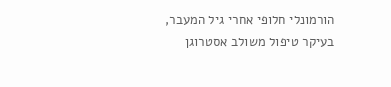הורמונלי חלופי אחרי גיל המעבר, בעיקר טיפול משולב אסטרוגן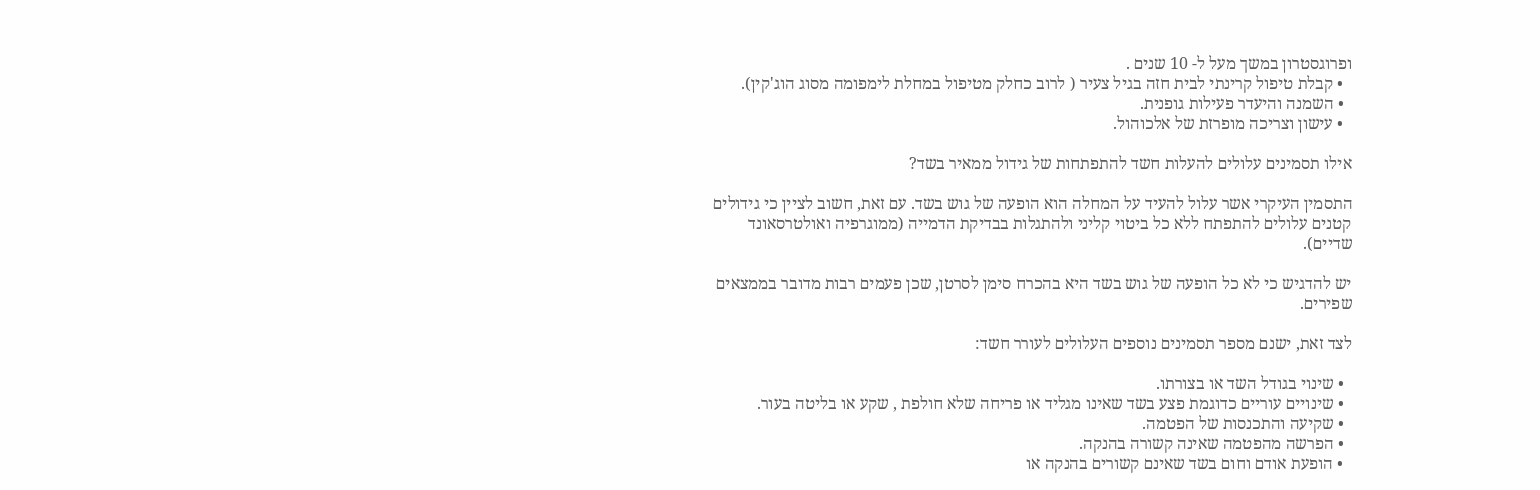ופרוגסטרון במשך מעל ל- 10 שנים .
  • קבלת טיפול קרינתי לבית חזה בגיל צעיר ( לרוב כחלק מטיפול במחלת לימפומה מסוג הוג'קין).
  • השמנה והיעדר פעילות גופנית.
  • עישון וצריכה מופרזת של אלכוהול.

אילו תסמינים עלולים להעלות חשד להתפתחות של גידול ממאיר בשד?

התסמין העיקרי אשר עלול להעיד על המחלה הוא הופעה של גוש בשד. עם זאת, חשוב לציין כי גידולים קטנים עלולים להתפתח ללא כל ביטוי קליני ולהתגלות בבדיקת הדמייה (ממוגרפיה ואולטרסאונד שדיים).

יש להדגיש כי לא כל הופעה של גוש בשד היא בהכרח סימן לסרטן, שכן פעמים רבות מדובר בממצאים שפירים.

לצד זאת, ישנם מספר תסמינים נוספים העלולים לעורר חשד:

  • שינוי בגודל השד או בצורתו.
  • שינויים עוריים כדוגמת פצע בשד שאינו מגליד או פריחה שלא חולפת , שקע או בליטה בעור.
  • שקיעה והתכנסות של הפטמה.
  • הפרשה מהפטמה שאינה קשורה בהנקה.
  • הופעת אודם וחום בשד שאינם קשורים בהנקה או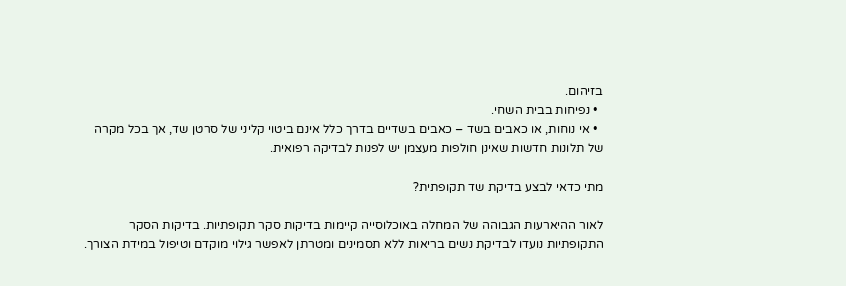בזיהום.
  • נפיחות בבית השחי.
  • אי נוחות, או כאבים בשד – כאבים בשדיים בדרך כלל אינם ביטוי קליני של סרטן שד, אך בכל מקרה של תלונות חדשות שאינן חולפות מעצמן יש לפנות לבדיקה רפואית.

מתי כדאי לבצע בדיקת שד תקופתית?

לאור ההיארעות הגבוהה של המחלה באוכלוסייה קיימות בדיקות סקר תקופתיות. בדיקות הסקר התקופתיות נועדו לבדיקת נשים בריאות ללא תסמינים ומטרתן לאפשר גילוי מוקדם וטיפול במידת הצורך.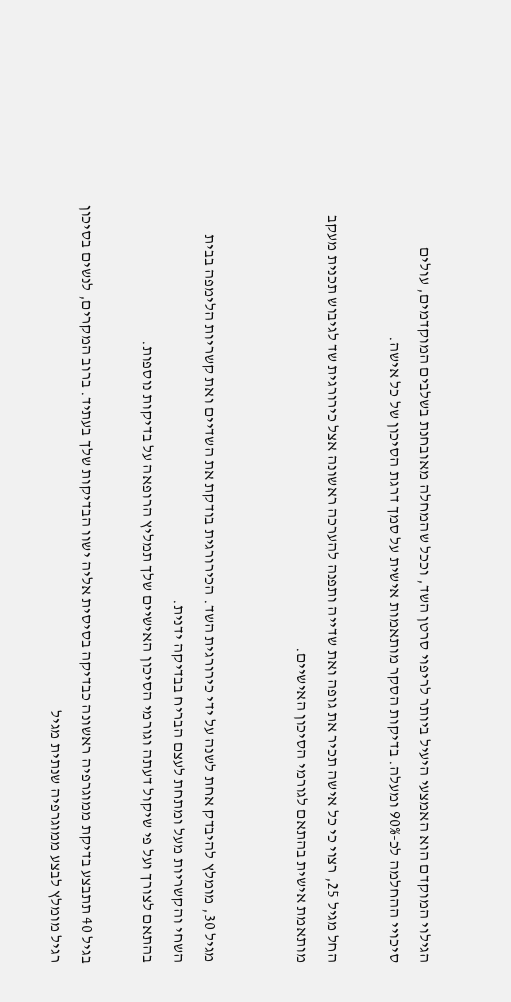הגילוי המוקדם הוא האמצעי היעיל ביותר לריפוי סרטן השד, וככל שהמחלה מאובחנת בשלבים המוקדמים, עולים סיכויי ההחלמה לכ-90% ומעלה. בדיקות הסקר מותאמות אישית על סמך דרגת הסיכון של כל אישה.

החל מגיל 25, רצוי כי כל אישה תכיר את גופה ואת שדייה ותפנה להערכה ראשונה אצל כירורגית שד לגיבוש תכנית מעקב מותאמת אישית בהתאם לגורמי הסיכון האישיים.


מגיל 30, מומלץ להיבדק אחת לשנה על ידי כירורגית השד. הכירורגית בודקת את השדיים ואת קשריות הלימפה בבית השחי והקשריות מעל ומתחת לעצם הבריח בבדיקה ידנית.
בהתאם לצורך ועל פי שיקול דעתה וגורמי הסיכון האישיים שלך תמליץ הרופאה על בדיקות נוספות.

בגיל 40 תתבצע בדיקת ממוגרפיה ראשונה כבדיקה בסיסית אליה ישוו הבדיקות שלך בעתיד. ברוב המקרים, לנשים בסיכון רגיל מומלץ לבצע ממוגרפיה שנתית מגיל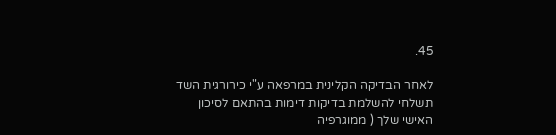45.

לאחר הבדיקה הקלינית במרפאה ע"י כירורגית השד תשלחי להשלמת בדיקות דימות בהתאם לסיכון האישי שלך ( ממוגרפיה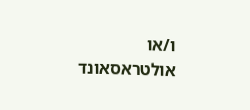ו/או אולטראסאונד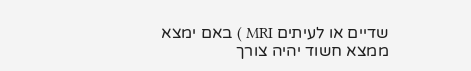שדיים או לעיתים MRI ) באם ימצא ממצא חשוד יהיה צורך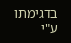בדגימתו ע"י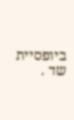ביופסיית שד .